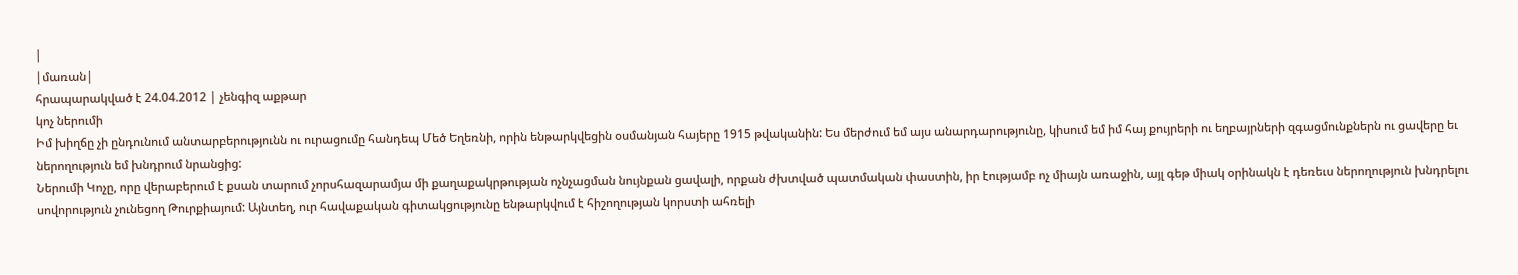|
|մառան|
հրապարակված է 24.04.2012 | չենգիզ աքթար
կոչ ներումի
Իմ խիղճը չի ընդունում անտարբերությունն ու ուրացումը հանդեպ Մեծ Եղեռնի, որին ենթարկվեցին օսմանյան հայերը 1915 թվականին: Ես մերժում եմ այս անարդարությունը, կիսում եմ իմ հայ քույրերի ու եղբայրների զգացմունքներն ու ցավերը եւ ներողություն եմ խնդրում նրանցից:
Ներումի Կոչը, որը վերաբերում է քսան տարում չորսհազարամյա մի քաղաքակրթության ոչնչացման նույնքան ցավալի, որքան ժխտված պատմական փաստին, իր էությամբ ոչ միայն առաջին, այլ գեթ միակ օրինակն է դեռեւս ներողություն խնդրելու սովորություն չունեցող Թուրքիայում: Այնտեղ, ուր հավաքական գիտակցությունը ենթարկվում է հիշողության կորստի ահռելի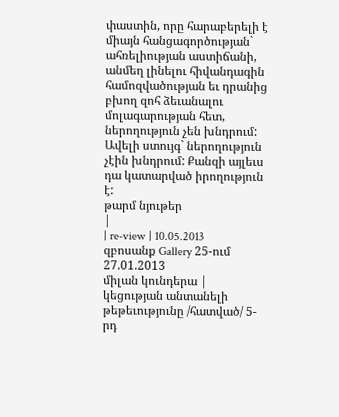փաստին, որը հարաբերելի է միայն հանցագործության` ահռելիության աստիճանի, անմեղ լինելու հիվանդագին համոզվածության եւ դրանից բխող զոհ ձեւանալու մոլագարության հետ, ներողություն չեն խնդրում: Ավելի ստույգ` ներողություն չէին խնդրում: Քանզի այլեւս դա կատարված իրողություն է:
թարմ նյութեր
|
| re-view | 10.05.2013
զբոսանք Gallery 25-ում
27.01.2013
միլան կունդերա | կեցության անտանելի թեթեւությունը /հատված/ 5-րդ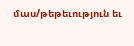մաս/թեթեւություն եւ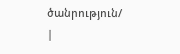ծանրություն/
|